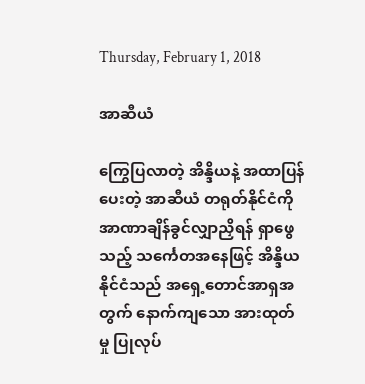Thursday, February 1, 2018

အာဆီယံ

ကြွေပြလာတဲ့ အိန္ဒိယနဲ့ အထာပြန်ပေးတဲ့ အာဆီယံ တရုတ်နိုင်ငံကို အာဏာချိန်ခွင်လျှာညှိရန် ရှာဖွေသည့် သင်္ကေတအနေဖြင့် အိန္ဒိယနိုင်ငံသည် အရှေ့တောင်အာရှအတွက် နောက်ကျသော အားထုတ်မှု ပြုလုပ်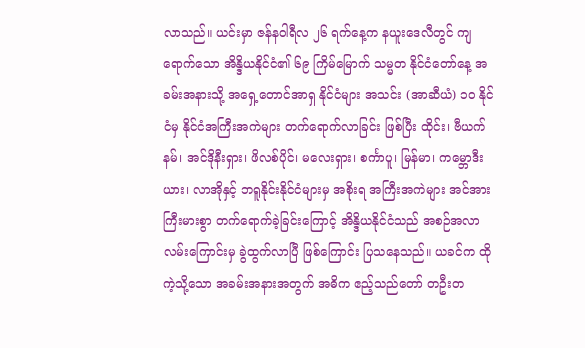လာသည်။ ယင်းမှာ ဇန်နဝါရီလ ၂၆ ရက်နေ့က နယူးဒေလီတွင် ကျရောက်သော အိန္ဒိယနိုင်ငံ၏ ၆၉ ကြိမ်မြောက် သမ္မတ နိုင်ငံတော်နေ့ အခမ်းအနားသို့ အရှေ့တောင်အာရှ နိုင်ငံများ အသင်း (အာဆီယံ) ၁၀ နိုင်ငံမှ နိုင်ငံအကြီးအကဲများ တက်ရောက်လာခြင်း ဖြစ်ပြီး ထိုင်း၊ ဗီယက်နမ်၊ အင်ဒိုနီးရှား၊ ဖိလစ်ပိုင်၊ မလေးရှား၊ စင်္ကာပူ၊ မြန်မာ၊ ကမ္ဘောဒီးယား၊ လာအိုနှင့် ဘရူနိုင်းနိုင်ငံများမှ အစိုးရ အကြီးအကဲများ အင်အားကြီးမားစွာ တက်ရောက်ခဲ့ခြင်းကြောင့် အိန္ဒိယနိုင်ငံသည် အစဉ်အလာ လမ်းကြောင်းမှ ခွဲထွက်လာပြီ ဖြစ်ကြောင်း ပြသနေသည်။ ယခင်က ထိုကဲ့သို့သော အခမ်းအနားအတွက် အဓိက ဧည့်သည်တော် တဦးတ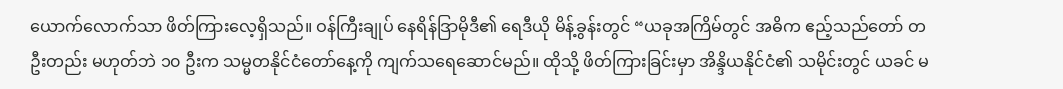ယောက်လောက်သာ ဖိတ်ကြားလေ့ရှိသည်။ ဝန်ကြီးချုပ် နေရိန်ဒြာမိုဒီ၏ ရေဒီယို မိန့်ခွန်းတွင် “ယခုအကြိမ်တွင် အဓိက ဧည့်သည်တော် တဦးတည်း မဟုတ်ဘဲ ၁၀ ဦးက သမ္မတနိုင်ငံတော်နေ့ကို ကျက်သရေဆောင်မည်။ ထိုသို့ ဖိတ်ကြားခြင်းမှာ အိန္ဒိယနိုင်ငံ၏ သမိုင်းတွင် ယခင် မ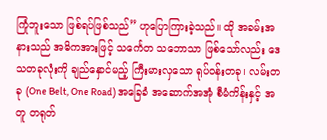ကြုံဘူးသော ဖြစ်ရပ်ဖြစ်သည်” ဟုပြောကြားခဲ့သည်။ ထို အခမ်းအနားသည် အဓိကအားဖြင့် သင်္ကေတ သဘောသာ ဖြစ်သော်လည်း ဒေသတခုလုံးကို ချည်နှောင်မည့် ကြီးမားလှသော ရုပ်ဝန်းတခု၊ လမ်းတခု (One Belt, One Road) အခြေခံ အဆောက်အအုံ စီမံကိန်းနှင့် အတူ တရုတ်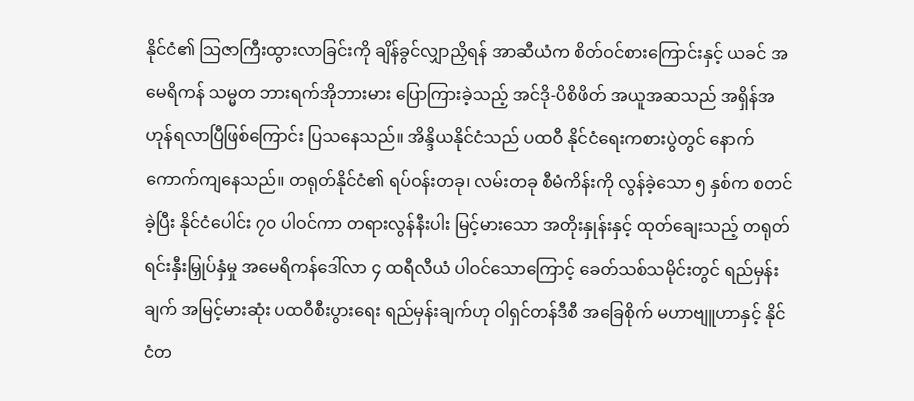နိုင်ငံ၏ သြဇာကြီးထွားလာခြင်းကို ချိန်ခွင်လျှာညှိရန် အာဆီယံက စိတ်ဝင်စားကြောင်းနှင့် ယခင် အမေရိကန် သမ္မတ ဘားရက်အိုဘားမား ပြောကြားခဲ့သည့် အင်ဒို-ပိစိဖိတ် အယူအဆသည် အရှိန်အဟုန်ရလာပြီဖြစ်ကြောင်း ပြသနေသည်။ အိန္ဒိယနိုင်ငံသည် ပထဝီ နိုင်ငံရေးကစားပွဲတွင် နောက်ကောက်ကျနေသည်။ တရုတ်နိုင်ငံ၏ ရပ်ဝန်းတခု၊ လမ်းတခု စီမံကိန်းကို လွန်ခဲ့သော ၅ နှစ်က စတင်ခဲ့ပြီး နိုင်ငံပေါင်း ၇၀ ပါဝင်ကာ တရားလွန်နီးပါး မြင့်မားသော အတိုးနှုန်းနှင့် ထုတ်ချေးသည့် တရုတ် ရင်းနှီးမြှုပ်နှံမှု အမေရိကန်ဒေါ်လာ ၄ ထရီလီယံ ပါဝင်သောကြောင့် ခေတ်သစ်သမိုင်းတွင် ရည်မှန်းချက် အမြင့်မားဆုံး ပထဝီစီးပွားရေး ရည်မှန်းချက်ဟု ဝါရှင်တန်ဒီစီ အခြေစိုက် မဟာဗျူဟာနှင့် နိုင်ငံတ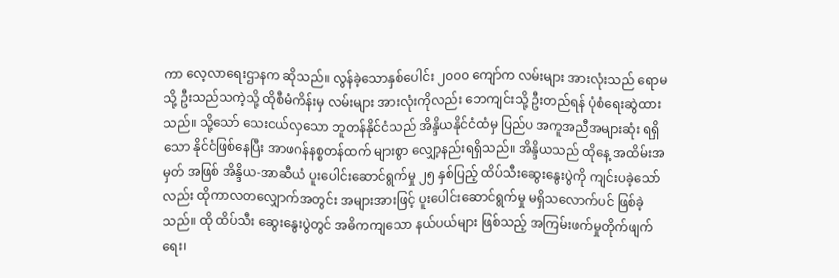ကာ လေ့လာရေးဌာနက ဆိုသည်။ လွန်ခဲ့သောနှစ်ပေါင်း ၂၀၀၀ ကျော်က လမ်းများ အားလုံးသည် ရောမသို့ ဦးသည်သကဲ့သို့ ထိုစီမံကိန်းမှ လမ်းများ အားလုံးကိုလည်း ဘေကျင်းသို့ ဦးတည်ရန် ပုံစံရေးဆွဲထားသည်။ သို့သော် သေးငယ်လှသော ဘူတန်နိုင်ငံသည် အိန္ဒိယနိုင်ငံထံမှ ပြည်ပ အကူအညီအများဆုံး ရရှိသော နိုင်ငံဖြစ်နေပြီး အာဖဂန်နစ္စတန်ထက် များစွာ လျှော့နည်းရရှိသည်။ အိန္ဒိယသည် ထိုနေ့ အထိမ်းအမှတ် အဖြစ် အိန္ဒိယ-အာဆီယံ ပူးပေါင်းဆောင်ရွက်မှု ၂၅ နှစ်ပြည့် ထိပ်သီးဆွေးနွေးပွဲကို ကျင်းပခဲ့သော်လည်း ထိုကာလတလျှောက်အတွင်း အများအားဖြင့် ပူးပေါင်းဆောင်ရွက်မှု မရှိသလောက်ပင် ဖြစ်ခဲ့သည်။ ထို ထိပ်သီး ဆွေးနွေးပွဲတွင် အဓိကကျသော နယ်ပယ်များ ဖြစ်သည့် အကြမ်းဖက်မှုတိုက်ဖျက်ရေး၊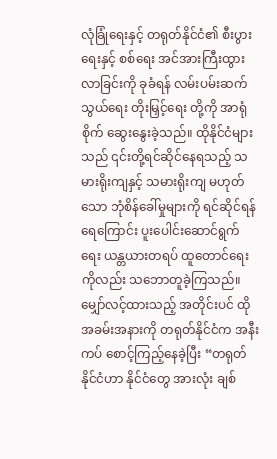လုံခြုံရေးနှင့် တရုတ်နိုင်ငံ၏ စီးပွားရေးနှင့် စစ်ရေး အင်အားကြီးထွားလာခြင်းကို ခုခံရန် လမ်းပမ်းဆက်သွယ်ရေး တိုးမြှင့်ရေး တို့ကို အာရုံစိုက် ဆွေးနွေးခဲ့သည်။ ထိုနိုင်ငံများသည် ၎င်းတို့ရင်ဆိုင်နေရသည့် သမားရိုးကျနှင့် သမားရိုးကျ မဟုတ်သော ဘုံစိန်ခေါ်မှုများကို ရင်ဆိုင်ရန် ရေကြောင်း ပူးပေါင်းဆောင်ရွက်ရေး ယန္တယားတရပ် ထူတောင်ရေး ကိုလည်း သဘောတူခဲ့ကြသည်။ မျှော်လင့်ထားသည့် အတိုင်းပင် ထိုအခမ်းအနားကို တရုတ်နိုင်ငံက အနီးကပ် စောင့်ကြည့်နေခဲ့ပြီး “တရုတ်နိုင်ငံဟာ နိုင်ငံတွေ အားလုံး ချစ်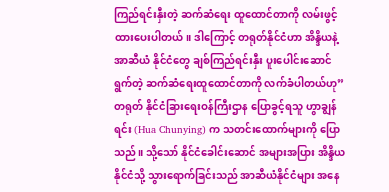ကြည်ရင်းနှီးတဲ့ ဆက်ဆံရေး ထူထောင်တာကို လမ်းဖွင့်ထားပေးပါတယ်။ ဒါကြောင့် တရုတ်နိုင်ငံဟာ အိန္ဒိယနဲ့ အာဆီယံ နိုင်ငံတွေ ချစ်ကြည်ရင်းနှီး ပူးပေါင်းဆောင်ရွက်တဲ့ ဆက်ဆံရေးထူထောင်တာကို လက်ခံပါတယ်ဟု” တရုတ် နိုင်ငံခြားရေးဝန်ကြီးဌာန ပြောခွင့်ရသူ ဟွာချွန်ရင်း (Hua Chunying) က သတင်းထောက်များကို ပြောသည်။ သို့သော် နိုင်ငံခေါင်းဆောင် အများအပြား အိန္ဒိယနိုင်ငံသို့ သွားရောက်ခြင်းသည် အာဆီယံနိုင်ငံများ အနေ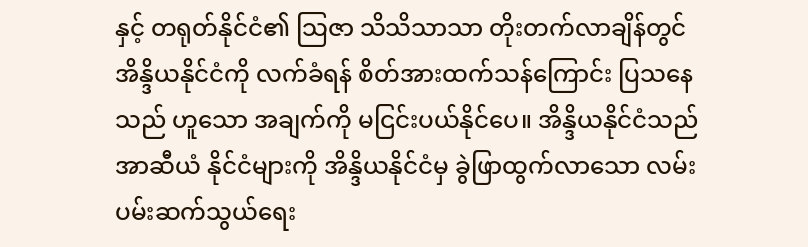နှင့် တရုတ်နိုင်ငံ၏ သြဇာ သိသိသာသာ တိုးတက်လာချိန်တွင် အိန္ဒိယနိုင်ငံကို လက်ခံရန် စိတ်အားထက်သန်ကြောင်း ပြသနေသည် ဟူသော အချက်ကို မငြင်းပယ်နိုင်ပေ။ အိန္ဒိယနိုင်ငံသည် အာဆီယံ နိုင်ငံများကို အိန္ဒိယနိုင်ငံမှ ခွဲဖြာထွက်လာသော လမ်းပမ်းဆက်သွယ်ရေး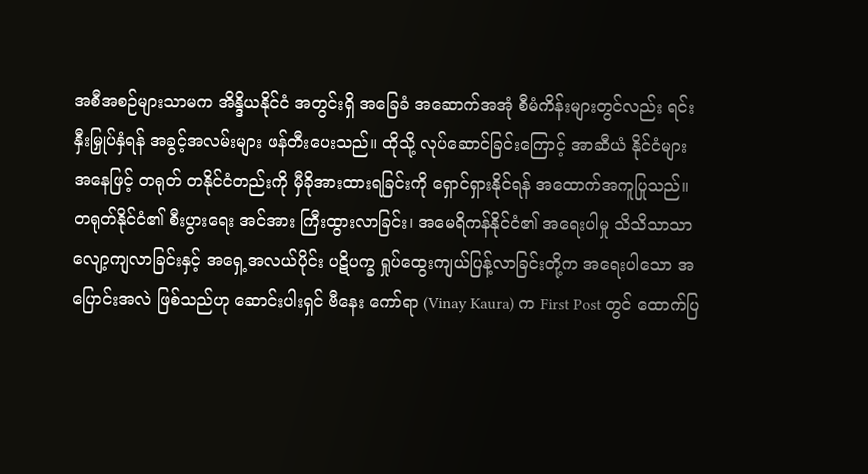အစီအစဉ်များသာမက အိန္ဒိယနိုင်ငံ အတွင်းရှိ အခြေခံ အဆောက်အအုံ စီမံကိန်းများတွင်လည်း ရင်းနှီးမြှုပ်နှံရန် အခွင့်အလမ်းများ ဖန်တီးပေးသည်။ ထိုသို့ လုပ်ဆောင်ခြင်းကြောင့် အာဆီယံ နိုင်ငံများ အနေဖြင့် တရုတ် တနိုင်ငံတည်းကို မှီခိုအားထားရခြင်းကို ရှောင်ရှားနိုင်ရန် အထောက်အကူပြုသည်။ တရုတ်နိုင်ငံ၏ စီးပွားရေး အင်အား ကြီးထွားလာခြင်း၊ အမေရိကန်နိုင်ငံ၏ အရေးပါမှု သိသိသာသာ လျော့ကျလာခြင်းနှင့် အရှေ့အလယ်ပိုင်း ပဋိပက္ခ ရှုပ်ထွေးကျယ်ပြန့်လာခြင်းတို့က အရေးပါသော အပြောင်းအလဲ ဖြစ်သည်ဟု ဆောင်းပါးရှင် ဗီနေး ကော်ရာ (Vinay Kaura) က First Post တွင် ထောက်ပြ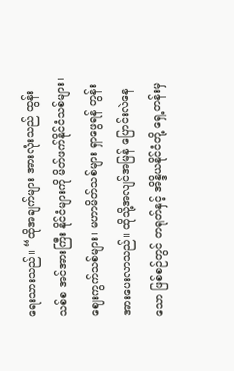ရေးသားသည်။ “ထိုအချက်များ အားလုံးသည် ထွန်းသစ်စ အင်အားကြီး နိုင်ငံများကို မိတ်ဖက်နိုင်ငံသစ်များ၊ ဈေးကွက်သစ်များ၊ မဟာမိတ်သစ်များ ရှာဖွေရန် တွန်းအားပေးလာသည်။ ထိုသို့အလျင်အမြန် ပြောင်းလဲနေသော ဖြစ်စဉ်တွင် တရုတ်နှင့် အိန္ဒိယနိုင်ငံတို့ ရှေ့တန်းမှ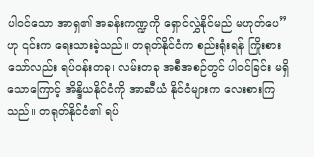ပါဝင်သော အာရှ၏ အခန်းကဏ္ဍကို ရှောင်လွှဲနိုင်မည် မဟုတ်ပေ” ဟု ၎င်းက ရေးသားခဲ့သည်။ တရုတ်နိုင်ငံက စည်းရုံးရန် ကြိုးစားသော်လည်း ရပ်ဝန်းတခု၊ လမ်းတခု အစီအစဉ်တွင် ပါဝင်ခြင်း မရှိသောကြောင့် အိန္ဒိယနိုင်ငံကို အာဆီယံ နိုင်ငံများက လေးစားကြသည်။ တရုတ်နိုင်ငံ၏ ရပ်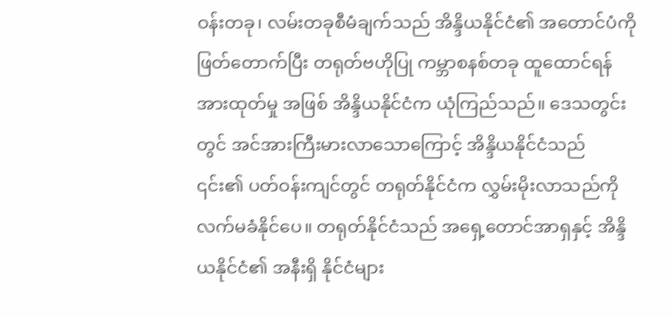ဝန်းတခု၊ လမ်းတခုစီမံချက်သည် အိန္ဒိယနိုင်ငံ၏ အတောင်ပံကို ဖြတ်တောက်ပြီး တရုတ်ဗဟိုပြု ကမ္ဘာစနစ်တခု ထူထောင်ရန် အားထုတ်မှု အဖြစ် အိန္ဒိယနိုင်ငံက ယုံကြည်သည်။ ဒေသတွင်းတွင် အင်အားကြီးမားလာသောကြောင့် အိန္ဒိယနိုင်ငံသည် ၎င်း၏ ပတ်ဝန်းကျင်တွင် တရုတ်နိုင်ငံက လွှမ်းမိုးလာသည်ကို လက်မခံနိုင်ပေ။ တရုတ်နိုင်ငံသည် အရှေ့တောင်အာရှနှင့် အိန္ဒိယနိုင်ငံ၏ အနီးရှိ နိုင်ငံများ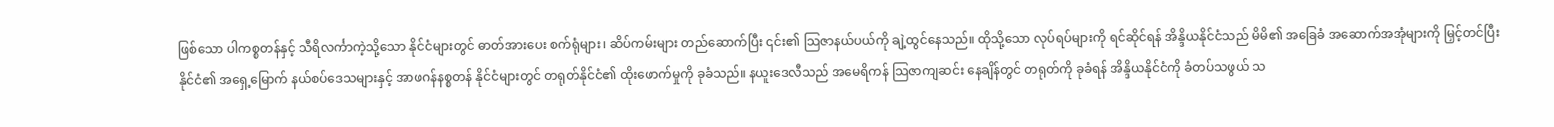ဖြစ်သော ပါကစ္စတန်နှင့် သီရိလင်္ကာကဲ့သို့သော နိုင်ငံများတွင် ဓာတ်အားပေး စက်ရုံများ၊ ဆိပ်ကမ်းများ တည်ဆောက်ပြီး ၎င်း၏ သြဇာနယ်ပယ်ကို ချဲ့ထွင်နေသည်။ ထိုသို့သော လုပ်ရပ်များကို ရင်ဆိုင်ရန် အိန္ဒိယနိုင်ငံသည် မိမိ၏ အခြေခံ အဆောက်အအုံများကို မြှင့်တင်ပြီး နိုင်ငံ၏ အရှေ့မြောက် နယ်စပ်ဒေသများနှင့် အာဖဂန်နစ္စတန် နိုင်ငံများတွင် တရုတ်နိုင်ငံ၏ ထိုးဖောက်မှုကို ခုခံသည်။ နယူးဒေလီသည် အမေရိကန် သြဇာကျဆင်း နေချိန်တွင် တရုတ်ကို ခုခံရန် အိန္ဒိယနိုင်ငံကို ခံတပ်သဖွယ် သ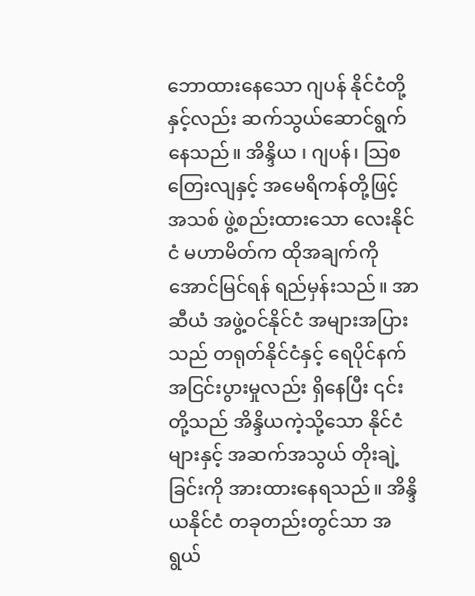ဘောထားနေသော ဂျပန် နိုင်ငံတို့နှင့်လည်း ဆက်သွယ်ဆောင်ရွက်နေသည်။ အိန္ဒိယ ၊ ဂျပန်၊ သြစတြေးလျနှင့် အမေရိကန်တို့ဖြင့် အသစ် ဖွဲ့စည်းထားသော လေးနိုင်ငံ မဟာမိတ်က ထိုအချက်ကို အောင်မြင်ရန် ရည်မှန်းသည်။ အာဆီယံ အဖွဲ့ဝင်နိုင်ငံ အများအပြားသည် တရုတ်နိုင်ငံနှင့် ရေပိုင်နက် အငြင်းပွားမှုလည်း ရှိနေပြီး ၎င်းတို့သည် အိန္ဒိယကဲ့သို့သော နိုင်ငံများနှင့် အဆက်အသွယ် တိုးချဲ့ခြင်းကို အားထားနေရသည်။ အိန္ဒိယနိုင်ငံ တခုတည်းတွင်သာ အရွယ်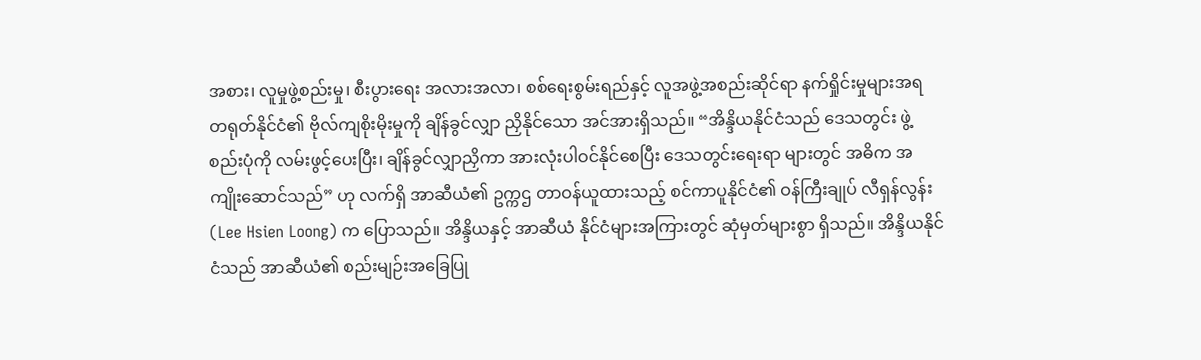အစား၊ လူမှုဖွဲ့စည်းမှု၊ စီးပွားရေး အလားအလာ၊ စစ်ရေးစွမ်းရည်နှင့် လူအဖွဲ့အစည်းဆိုင်ရာ နက်ရှိုင်းမှုများအရ တရုတ်နိုင်ငံ၏ ဗိုလ်ကျစိုးမိုးမှုကို ချိန်ခွင်လျှာ ညှိနိုင်သော အင်အားရှိသည်။ “အိန္ဒိယနိုင်ငံသည် ဒေသတွင်း ဖွဲ့စည်းပုံကို လမ်းဖွင့်ပေးပြီး၊ ချိန်ခွင်လျှာညှိကာ အားလုံးပါဝင်နိုင်စေပြီး ဒေသတွင်းရေးရာ များတွင် အဓိက အကျိုးဆောင်သည်” ဟု လက်ရှိ အာဆီယံ၏ ဥက္ကဌ တာဝန်ယူထားသည့် စင်ကာပူနိုင်ငံ၏ ဝန်ကြီးချုပ် လီရှန်လွန်း (Lee Hsien Loong) က ပြောသည်။ အိန္ဒိယနှင့် အာဆီယံ နိုင်ငံများအကြားတွင် ဆုံမှတ်များစွာ ရှိသည်။ အိန္ဒိယနိုင်ငံသည် အာဆီယံ၏ စည်းမျဉ်းအခြေပြု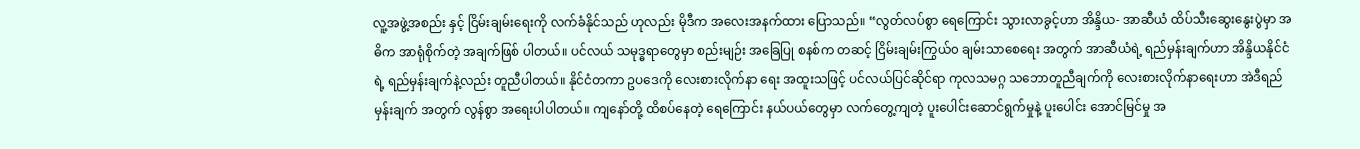လူ့အဖွဲ့အစည်း နှင့် ငြိမ်းချမ်းရေးကို လက်ခံနိုင်သည် ဟုလည်း မိုဒီက အလေးအနက်ထား ပြောသည်။ “လွတ်လပ်စွာ ရေကြောင်း သွားလာခွင့်ဟာ အိန္ဒိယ- အာဆီယံ ထိပ်သီးဆွေးနွေးပွဲမှာ အဓိက အာရုံစိုက်တဲ့ အချက်ဖြစ် ပါတယ်။ ပင်လယ် သမုဒ္ဓရာတွေမှာ စည်းမျဉ်း အခြေပြု စနစ်က တဆင့် ငြိမ်းချမ်းကြွယ်၀ ချမ်းသာစေရေး အတွက် အာဆီယံရဲ့ ရည်မှန်းချက်ဟာ အိန္ဒိယနိုင်ငံရဲ့ ရည်မှန်းချက်နဲ့လည်း တူညီပါတယ်။ နိုင်ငံတကာ ဥပဒေကို လေးစားလိုက်နာ ရေး အထူးသဖြင့် ပင်လယ်ပြင်ဆိုင်ရာ ကုလသမဂ္ဂ သဘောတူညီချက်ကို လေးစားလိုက်နာရေးဟာ အဲဒီရည်မှန်းချက် အတွက် လွန်စွာ အရေးပါပါတယ်။ ကျနော်တို့ ထိစပ်နေတဲ့ ရေကြောင်း နယ်ပယ်တွေမှာ လက်တွေ့ကျတဲ့ ပူးပေါင်းဆောင်ရွက်မှုနဲ့ ပူးပေါင်း အောင်မြင်မှု အ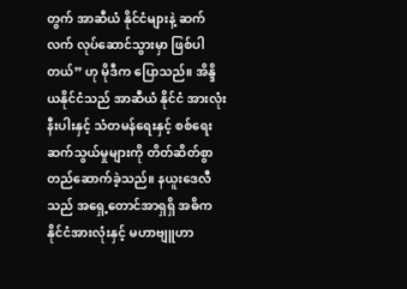တွက် အာဆီယံ နိုင်ငံများနဲ့ ဆက်လက် လုပ်ဆောင်သွားမှာ ဖြစ်ပါတယ်” ဟု မိုဒီက ပြောသည်။ အိန္ဒိယနိုင်ငံသည် အာဆီယံ နိုင်ငံ အားလုံးနီးပါးနှင့် သံတမန်ရေးနှင့် စစ်ရေး ဆက်သွယ်မှုများကို တိတ်ဆိတ်စွာ တည်ဆောက်ခဲ့သည်။ နယူးဒေလီသည် အရှေ့တောင်အာရှရှိ အဓိက နိုင်ငံအားလုံးနှင့် မဟာဗျူဟာ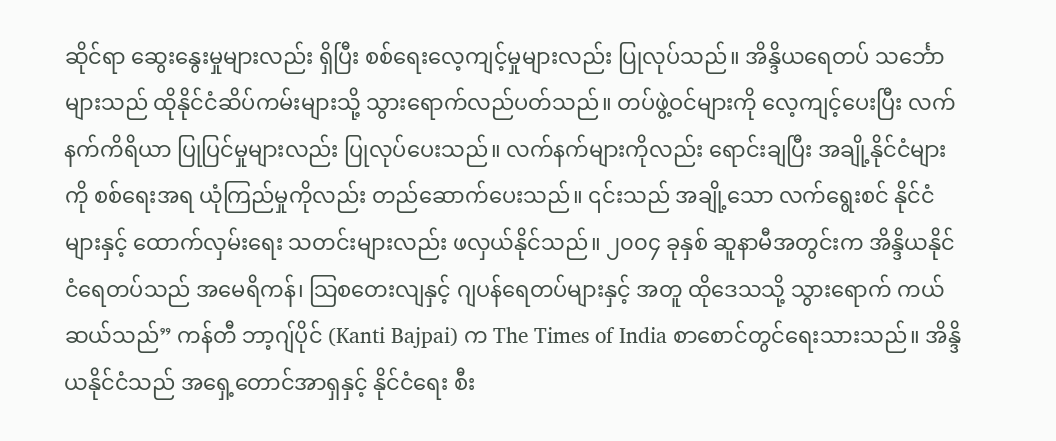ဆိုင်ရာ ဆွေးနွေးမှုများလည်း ရှိပြီး စစ်ရေးလေ့ကျင့်မှုများလည်း ပြုလုပ်သည်။ အိန္ဒိယရေတပ် သင်္ဘောများသည် ထိုနိုင်ငံဆိပ်ကမ်းများသို့ သွားရောက်လည်ပတ်သည်။ တပ်ဖွဲ့ဝင်များကို လေ့ကျင့်ပေးပြီး လက်နက်ကိရိယာ ပြုပြင်မှုများလည်း ပြုလုပ်ပေးသည်။ လက်နက်များကိုလည်း ရောင်းချပြီး အချို့နိုင်ငံများကို စစ်ရေးအရ ယုံကြည်မှုကိုလည်း တည်ဆောက်ပေးသည်။ ၎င်းသည် အချို့သော လက်ရွေးစင် နိုင်ငံများနှင့် ထောက်လှမ်းရေး သတင်းများလည်း ဖလှယ်နိုင်သည်။ ၂၀၀၄ ခုနှစ် ဆူနာမီအတွင်းက အိန္ဒိယနိုင်ငံရေတပ်သည် အမေရိကန်၊ သြစတေးလျနှင့် ဂျပန်ရေတပ်များနှင့် အတူ ထိုဒေသသို့ သွားရောက် ကယ်ဆယ်သည်” ကန်တီ ဘာ့ဂျ်ပိုင် (Kanti Bajpai) က The Times of India စာစောင်တွင်ရေးသားသည်။ အိန္ဒိယနိုင်ငံသည် အရှေ့တောင်အာရှနှင့် နိုင်ငံရေး စီး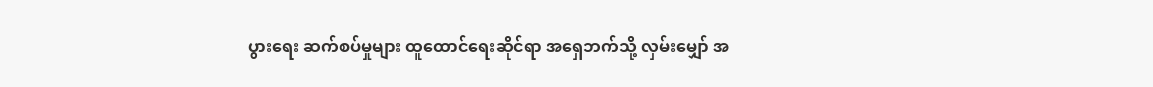ပွားရေး ဆက်စပ်မှုများ ထူထောင်ရေးဆိုင်ရာ အရှေဘက်သို့ လှမ်းမျှော် အ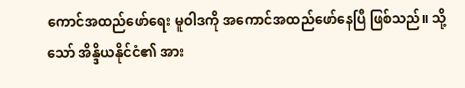ကောင်အထည်ဖော်ရေး မူဝါဒကို အကောင်အထည်ဖော်နေပြီ ဖြစ်သည်။ သို့သော် အိန္ဒိယနိုင်ငံ၏ အား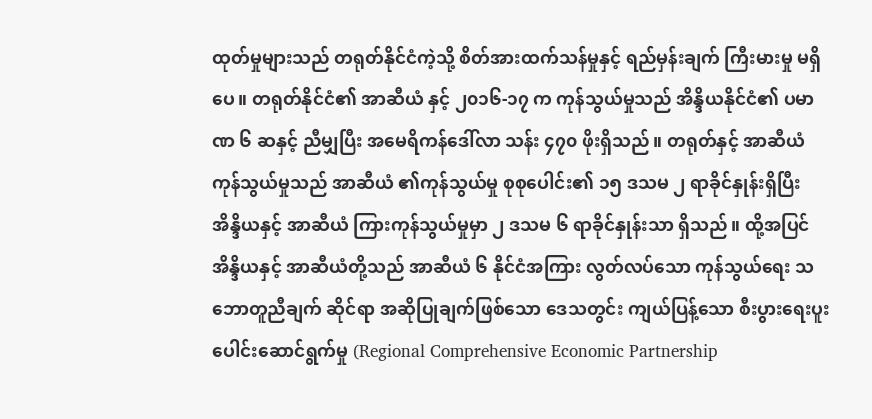ထုတ်မှုများသည် တရုတ်နိုင်ငံကဲ့သို့ စိတ်အားထက်သန်မှုနှင့် ရည်မှန်းချက် ကြီးမားမှု မရှိပေ။ တရုတ်နိုင်ငံ၏ အာဆီယံ နှင့် ၂၀၁၆-၁၇ က ကုန်သွယ်မှုသည် အိန္ဒိယနိုင်ငံ၏ ပမာဏ ၆ ဆနှင့် ညီမျှပြီး အမေရိကန်ဒေါ်လာ သန်း ၄၇၀ ဖိုးရှိသည်။ တရုတ်နှင့် အာဆီယံ ကုန်သွယ်မှုသည် အာဆီယံ ၏ကုန်သွယ်မှု စုစုပေါင်း၏ ၁၅ ဒသမ ၂ ရာခိုင်နှုန်းရှိပြီး အိန္ဒိယနှင့် အာဆီယံ ကြားကုန်သွယ်မှုမှာ ၂ ဒသမ ၆ ရာခိုင်နှုန်းသာ ရှိသည်။ ထို့အပြင် အိန္ဒိယနှင့် အာဆီယံတို့သည် အာဆီယံ ၆ နိုင်ငံအကြား လွတ်လပ်သော ကုန်သွယ်ရေး သဘောတူညီချက် ဆိုင်ရာ အဆိုပြုချက်ဖြစ်သော ဒေသတွင်း ကျယ်ပြန့်သော စီးပွားရေးပူးပေါင်းဆောင်ရွက်မှု (Regional Comprehensive Economic Partnership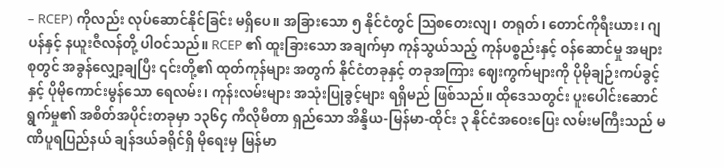– RCEP) ကိုလည်း လုပ်ဆောင်နိုင်ခြင်း မရှိပေ။ အခြားသော ၅ နိုင်ငံတွင် သြစတေးလျ၊ တရုတ်၊ တောင်ကိုရီးယား၊ ဂျပန်နှင့် နယူးဇီလန်တို့ ပါဝင်သည်။ RCEP ၏ ထူးခြားသော အချက်မှာ ကုန်သွယ်သည့် ကုန်ပစ္စည်းနှင့် ဝန်ဆောင်မှု အများစုတွင် အခွန်လျှော့ချပြီး ၎င်းတို့၏ ထုတ်ကုန်များ အတွက် နိုင်ငံတခုနှင့် တခုအကြား ဈေးကွက်များကို ပိုမိုချဉ်းကပ်ခွင့်နှင့် ပိုမိုကောင်းမွန်သော ရေလမ်း၊ ကုန်းလမ်းများ အသုံးပြုခွင့်များ ရရှိမည် ဖြစ်သည်။ ထိုဒေသတွင်း ပူးပေါင်းဆောင်ရွက်မှု၏ အစိတ်အပိုင်းတခုမှာ ၁၃၆၄ ကီလိုမီတာ ရှည်သော အိန္ဒိယ-မြန်မာ-ထိုင်း ၃ နိုင်ငံအဝေးပြေး လမ်းမကြီးသည် မဏိပူရပြည်နယ် ချန်ဒယ်ခရိုင်ရှိ မိုရေးမှ မြန်မာ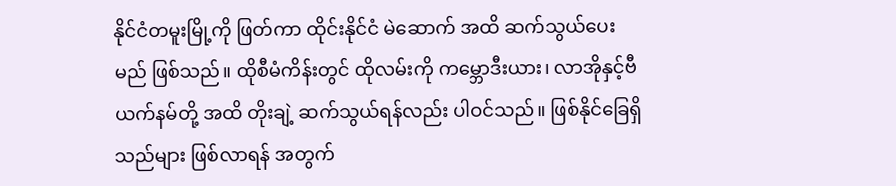နိုင်ငံတမူးမြို့ကို ဖြတ်ကာ ထိုင်းနိုင်ငံ မဲဆောက် အထိ ဆက်သွယ်ပေးမည် ဖြစ်သည်။ ထိုစီမံကိန်းတွင် ထိုလမ်းကို ကမ္ဘောဒီးယား၊ လာအိုနှင့်ဗီယက်နမ်တို့ အထိ တိုးချဲ့ ဆက်သွယ်ရန်လည်း ပါဝင်သည်။ ဖြစ်နိုင်ခြေရှိသည်များ ဖြစ်လာရန် အတွက်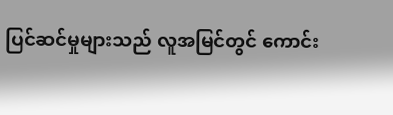ပြင်ဆင်မှုများသည် လူအမြင်တွင် ကောင်း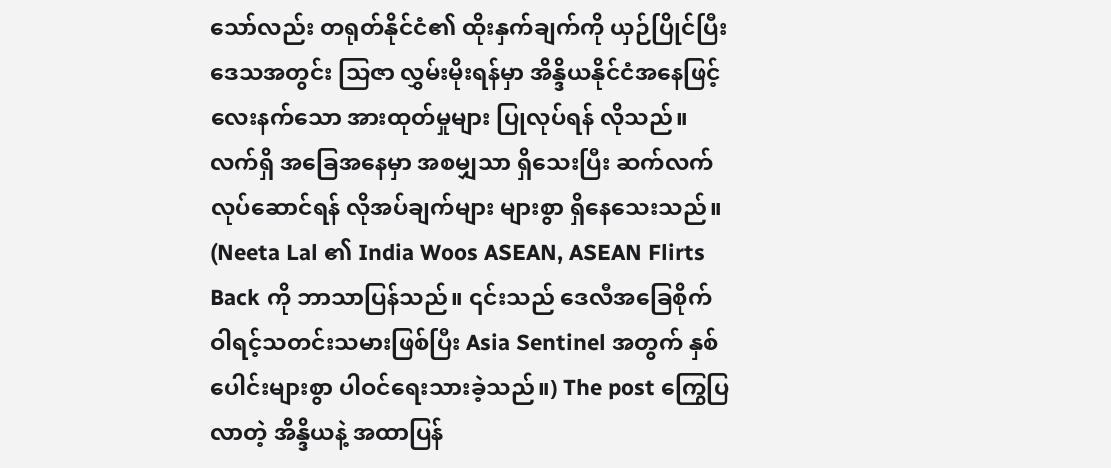သော်လည်း တရုတ်နိုင်ငံ၏ ထိုးနှက်ချက်ကို ယှဉ်ပြိုင်ပြီး ဒေသအတွင်း သြဇာ လွှမ်းမိုးရန်မှာ အိန္ဒိယနိုင်ငံအနေဖြင့် လေးနက်သော အားထုတ်မှုများ ပြုလုပ်ရန် လိုသည်။ လက်ရှိ အခြေအနေမှာ အစမျှသာ ရှိသေးပြီး ဆက်လက်လုပ်ဆောင်ရန် လိုအပ်ချက်များ များစွာ ရှိနေသေးသည်။ (Neeta Lal ၏ India Woos ASEAN, ASEAN Flirts Back ကို ဘာသာပြန်သည်။ ၎င်းသည် ဒေလီအခြေစိုက် ဝါရင့်သတင်းသမားဖြစ်ပြီး Asia Sentinel အတွက် နှစ်ပေါင်းများစွာ ပါဝင်ရေးသားခဲ့သည်။) The post ကြွေပြလာတဲ့ အိန္ဒိယနဲ့ အထာပြန်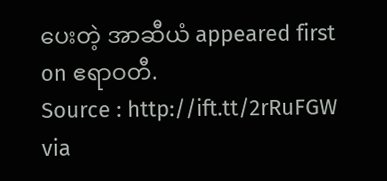ပေးတဲ့ အာဆီယံ appeared first on ဧရာဝတီ.
Source : http://ift.tt/2rRuFGW
via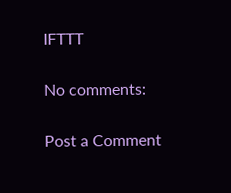IFTTT

No comments:

Post a Comment